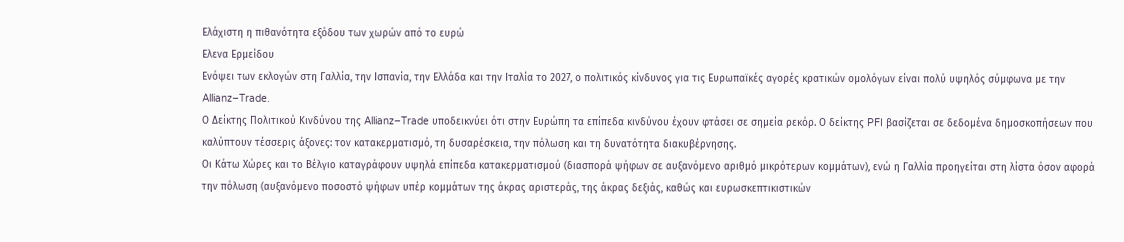Ελάχιστη η πιθανότητα εξόδου των χωρών από το ευρώ
Ελενα Ερμείδου
Ενόψει των εκλογών στη Γαλλία, την Ισπανία, την Ελλάδα και την Ιταλία το 2027, ο πολιτικός κίνδυνος για τις Ευρωπαϊκές αγορές κρατικών ομολόγων είναι πολύ υψηλός σύμφωνα με την Allianz–Trade.
Ο Δείκτης Πολιτικού Κινδύνου της Allianz–Trade υποδεικνύει ότι στην Ευρώπη τα επίπεδα κινδύνου έχουν φτάσει σε σημεία ρεκόρ. Ο δείκτης PFI βασίζεται σε δεδομένα δημοσκοπήσεων που καλύπτουν τέσσερις άξονες: τον κατακερματισμό, τη δυσαρέσκεια, την πόλωση και τη δυνατότητα διακυβέρνησης.
Οι Κάτω Χώρες και το Βέλγιο καταγράφουν υψηλά επίπεδα κατακερματισμού (διασπορά ψήφων σε αυξανόμενο αριθμό μικρότερων κομμάτων), ενώ η Γαλλία προηγείται στη λίστα όσον αφορά την πόλωση (αυξανόμενο ποσοστό ψήφων υπέρ κομμάτων της άκρας αριστεράς, της άκρας δεξιάς, καθώς και ευρωσκεπτικιστικών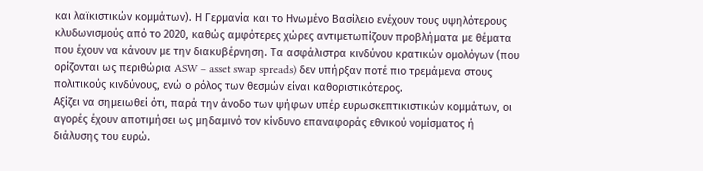και λαϊκιστικών κομμάτων). Η Γερμανία και το Ηνωμένο Βασίλειο ενέχουν τους υψηλότερους κλυδωνισμούς από το 2020, καθώς αμφότερες χώρες αντιμετωπίζουν προβλήματα με θέματα που έχουν να κάνουν με την διακυβέρνηση. Τα ασφάλιστρα κινδύνου κρατικών ομολόγων (που ορίζονται ως περιθώρια ASW – asset swap spreads) δεν υπήρξαν ποτέ πιο τρεμάμενα στους πολιτικούς κινδύνους, ενώ ο ρόλος των θεσμών είναι καθοριστικότερος.
Αξίζει να σημειωθεί ότι, παρά την άνοδο των ψήφων υπέρ ευρωσκεπτικιστικών κομμάτων, οι αγορές έχουν αποτιμήσει ως μηδαμινό τον κίνδυνο επαναφοράς εθνικού νομίσματος ή διάλυσης του ευρώ.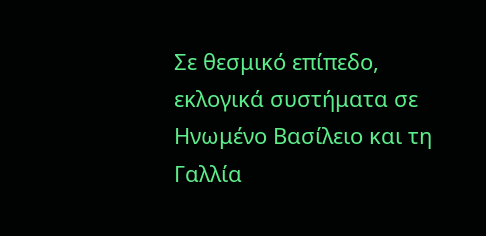Σε θεσμικό επίπεδο, εκλογικά συστήματα σε Ηνωμένο Βασίλειο και τη Γαλλία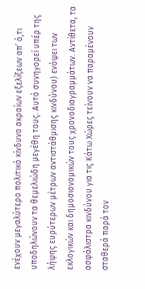ενέχουν μεγαλύτερο πολιτικό κίνδυνο ακραίων εξελίξεων απ’ ό,τι υποδηλώνουν τα θεμελιώδη μεγέθη τους. Αυτό συνηγορεί υπέρ της λήψης ευρύτερων μέτρων αντιστάθμισης κινδύνου) ενόψει των εκλογικών και δημοσιονομικών τους χρονοδιαγραμμάτων. Αντίθετα, τα ασφάλιστρα κινδύνου για τις Κάτω Χώρες τείνουν να παραμένουν σταθερά παρά τον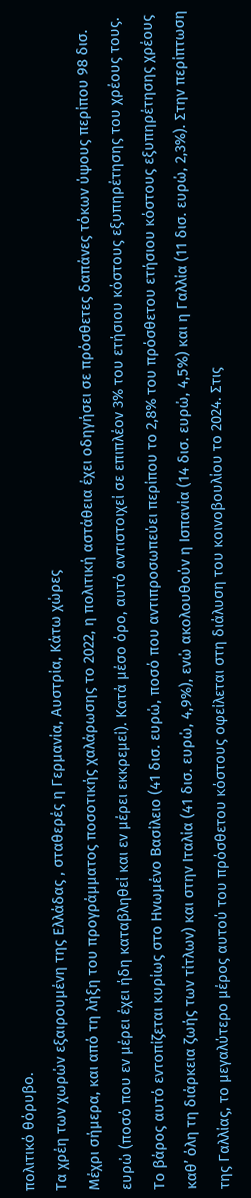πολιτικό θόρυβο.
Τα χρέη των χωρών εξαιρουμένη της Ελλάδας , σταθερές η Γερμανία, Αυστρία, Κάτω χώρες
Μέχρι σήμερα, και από τη λήξη του προγράμματος ποσοτικής χαλάρωσης το 2022, η πολιτική αστάθεια έχει οδηγήσει σε πρόσθετες δαπάνες τόκων ύψους περίπου 98 δισ. ευρώ (ποσό που εν μέρει έχει ήδη καταβληθεί και εν μέρει εκκρεμεί). Κατά μέσο όρο, αυτό αντιστοιχεί σε επιπλέον 3% του ετήσιου κόστους εξυπηρέτησης του χρέους τους. Το βάρος αυτό εντοπίζεται κυρίως στο Ηνωμένο Βασίλειο (41 δισ. ευρώ, ποσό που αντιπροσωπεύει περίπου το 2,8% του πρόσθετου ετήσιου κόστους εξυπηρέτησης χρέους καθ’ όλη τη διάρκεια ζωής των τίτλων) και στην Ιταλία (41 δισ. ευρώ, 4,9%), ενώ ακολουθούν η Ισπανία (14 δισ. ευρώ, 4,5%) και η Γαλλία (11 δισ. ευρώ, 2,3%). Στην περίπτωση της Γαλλίας, το μεγαλύτερο μέρος αυτού του πρόσθετου κόστους οφείλεται στη διάλυση του κοινοβουλίου το 2024. Στις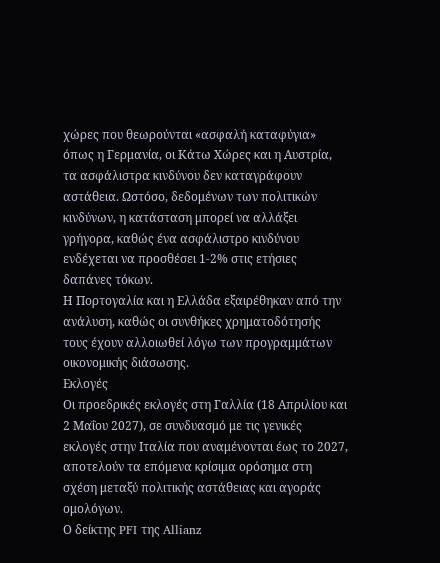χώρες που θεωρούνται «ασφαλή καταφύγια» όπως η Γερμανία, οι Κάτω Χώρες και η Αυστρία, τα ασφάλιστρα κινδύνου δεν καταγράφουν αστάθεια. Ωστόσο, δεδομένων των πολιτικών κινδύνων, η κατάσταση μπορεί να αλλάξει γρήγορα, καθώς ένα ασφάλιστρο κινδύνου ενδέχεται να προσθέσει 1-2% στις ετήσιες δαπάνες τόκων.
Η Πορτογαλία και η Ελλάδα εξαιρέθηκαν από την ανάλυση, καθώς οι συνθήκες χρηματοδότησής τους έχουν αλλοιωθεί λόγω των προγραμμάτων οικονομικής διάσωσης.
Εκλογές
Οι προεδρικές εκλογές στη Γαλλία (18 Απριλίου και 2 Μαΐου 2027), σε συνδυασμό με τις γενικές εκλογές στην Ιταλία που αναμένονται έως το 2027, αποτελούν τα επόμενα κρίσιμα ορόσημα στη σχέση μεταξύ πολιτικής αστάθειας και αγοράς ομολόγων.
Ο δείκτης PFI της Allianz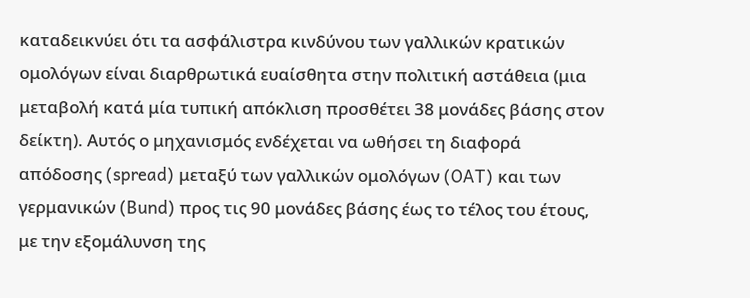καταδεικνύει ότι τα ασφάλιστρα κινδύνου των γαλλικών κρατικών ομολόγων είναι διαρθρωτικά ευαίσθητα στην πολιτική αστάθεια (μια μεταβολή κατά μία τυπική απόκλιση προσθέτει 38 μονάδες βάσης στον δείκτη). Αυτός ο μηχανισμός ενδέχεται να ωθήσει τη διαφορά απόδοσης (spread) μεταξύ των γαλλικών ομολόγων (OAT) και των γερμανικών (Bund) προς τις 90 μονάδες βάσης έως το τέλος του έτους, με την εξομάλυνση της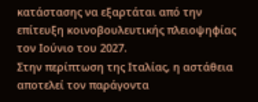κατάστασης να εξαρτάται από την επίτευξη κοινοβουλευτικής πλειοψηφίας τον Ιούνιο του 2027.
Στην περίπτωση της Ιταλίας, η αστάθεια αποτελεί τον παράγοντα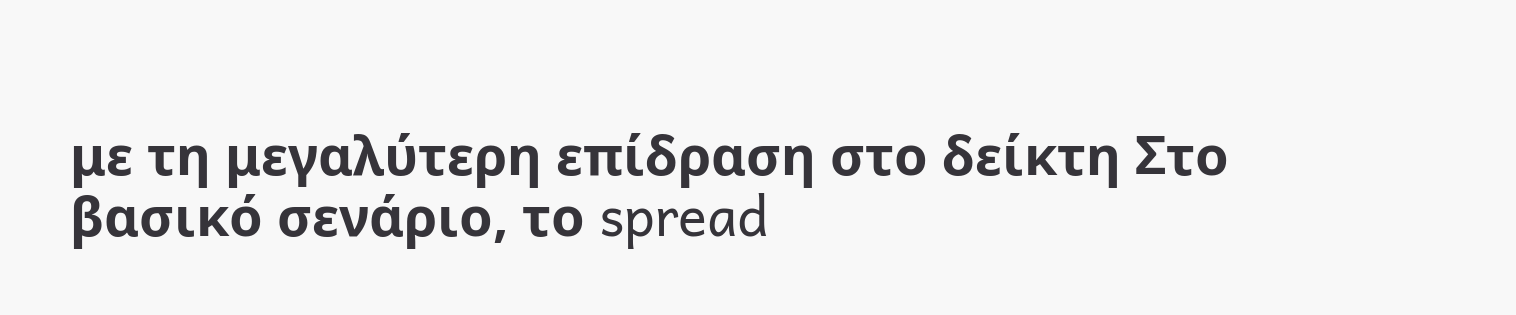με τη μεγαλύτερη επίδραση στο δείκτη Στο βασικό σενάριο, το spread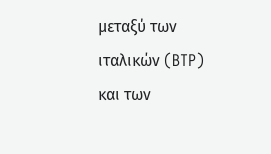μεταξύ των ιταλικών (BTP) και των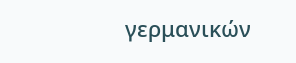γερμανικών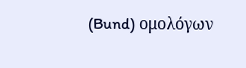(Bund) ομολόγων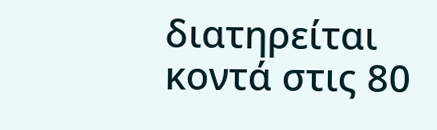διατηρείται κοντά στις 80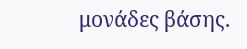μονάδες βάσης.